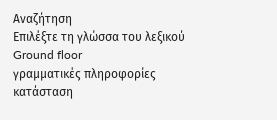Αναζήτηση
Επιλέξτε τη γλώσσα του λεξικού
Ground floor
γραμματικές πληροφορίες
κατάσταση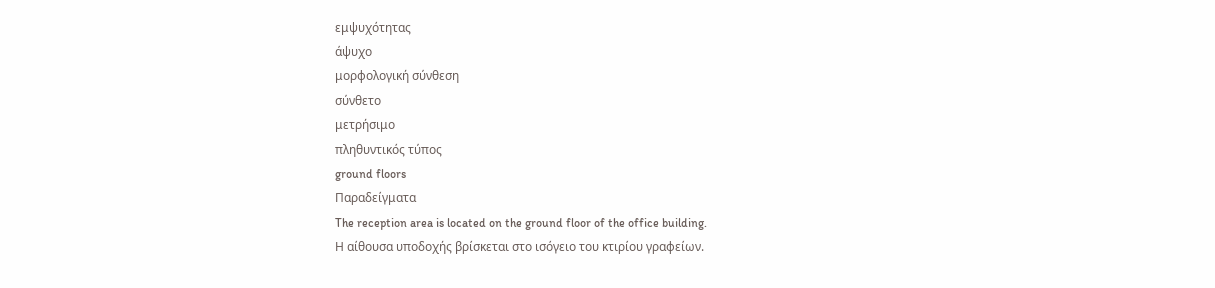εμψυχότητας
άψυχο
μορφολογική σύνθεση
σύνθετο
μετρήσιμο
πληθυντικός τύπος
ground floors
Παραδείγματα
The reception area is located on the ground floor of the office building.
Η αίθουσα υποδοχής βρίσκεται στο ισόγειο του κτιρίου γραφείων.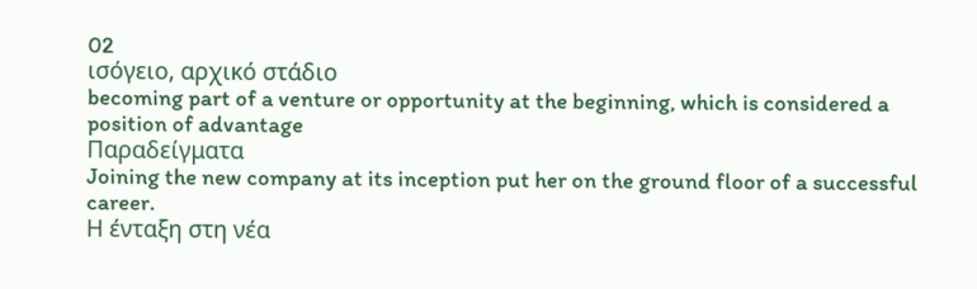02
ισόγειο, αρχικό στάδιο
becoming part of a venture or opportunity at the beginning, which is considered a position of advantage
Παραδείγματα
Joining the new company at its inception put her on the ground floor of a successful career.
Η ένταξη στη νέα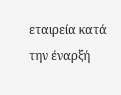εταιρεία κατά την έναρξή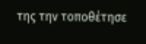της την τοποθέτησε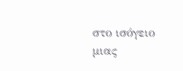στο ισόγειο μιας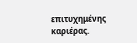επιτυχημένης καριέρας.